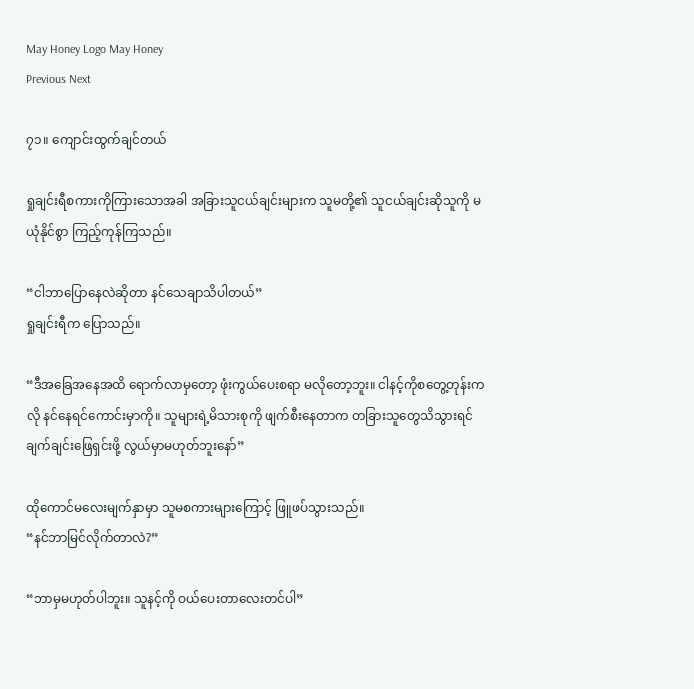May Honey Logo May Honey
Previous Next

၇၁။ ကျောင်းထွက်ချင်တယ်

ရှုချင်းရီစကားကိုကြားသောအခါ အခြားသူငယ်ချင်းများက သူမတို့၏ သူငယ်ချင်းဆိုသူကို မယုံနိုင်စွာ ကြည့်ကုန်ကြသည်။

“ငါဘာပြောနေလဲဆိုတာ နင်သေချာသိပါတယ်”
ရှုချင်းရီက ပြောသည်။

“ဒီအခြေအနေအထိ ရောက်လာမှတော့ ဖုံးကွယ်ပေးစရာ မလိုတော့ဘူး။ ငါနင့်ကိုစတွေ့တုန်းကလို နင်နေရင်ကောင်းမှာကို။ သူများရဲ့မိသားစုကို ဖျက်စီးနေတာက တခြားသူတွေသိသွားရင် ချက်ချင်းဖြေရှင်းဖို့ လွယ်မှာမဟုတ်ဘူးနော်”

ထိုကောင်မလေးမျက်နှာမှာ သူမစကားများကြောင့် ဖြူဖပ်သွားသည်။
“နင်ဘာမြင်လိုက်တာလဲ?”

“ဘာမှမဟုတ်ပါဘူး။ သူနင့်ကို ဝယ်ပေးတာလေးတင်ပါ”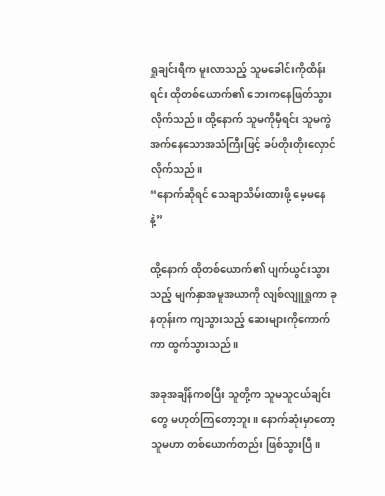ရှုချင်းရီက မူးလာသည့် သူမခေါင်းကိုထိန်းရင်း ထိုတစ်ယောက်၏ ဘေးကနေဖြတ်သွားလိုက်သည်။ ထို့နောက် သူမကိုမှီရင်း သူမကွဲအက်နေသောအသံကြီးဖြင့် ခပ်တိုးတိုးလှောင်လိုက်သည်။
“နောက်ဆိုရင် သေချာသိမ်းထားဖို့ မေ့မနေနဲ့”

ထို့နောက် ထိုတစ်ယောက်၏ ပျက်ယွင်းသွားသည့် မျက်နှာအမူအယာကို လျစ်လျူရှုကာ ခုနတုန်းက ကျသွားသည့် ဆေးများကိုကောက်ကာ ထွက်သွားသည်။

အခုအချိန်ကစပြီး သူတို့က သူမသူငယ်ချင်းတွေ မဟုတ်ကြတော့ဘူး။ နောက်ဆုံးမှာတော့ သူမဟာ တစ်ယောက်တည်း ဖြစ်သွားပြီ။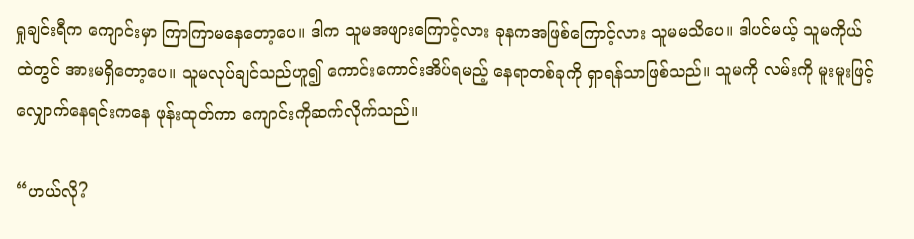ရှုချင်းရီက ကျောင်းမှာ ကြာကြာမနေတော့ပေ။ ဒါက သူမအဖျားကြောင့်လား ခုနကအဖြစ်ကြောင့်လား သူမမသိပေ။ ဒါပင်မယ့် သူမကိုယ်ထဲတွင် အားမရှိတော့ပေ။ သူမလုပ်ချင်သည်ဟူ၍ ကောင်းကောင်းအိပ်ရမည့် နေရာတစ်ခုကို ရှာရန်သာဖြစ်သည်။ သူမကို လမ်းကို မူးမူးဖြင့် လျှောက်နေရင်းကနေ ဖုန်းထုတ်ကာ ကျောင်းကိုဆက်လိုက်သည်။

“ဟယ်လို?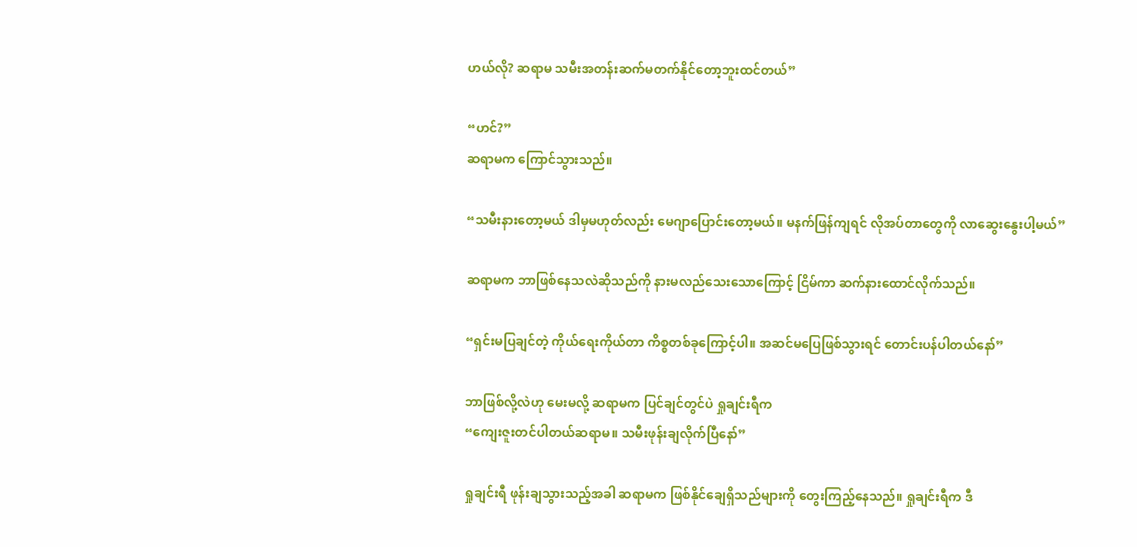ဟယ်လို? ဆရာမ သမီးအတန်းဆက်မတက်နိုင်တော့ဘူးထင်တယ်”

“ဟင်?”
ဆရာမက ကြောင်သွားသည်။

“သမီးနားတော့မယ် ဒါမှမဟုတ်လည်း မေဂျာပြောင်းတော့မယ်။ မနက်ဖြန်ကျရင် လိုအပ်တာတွေကို လာဆွေးနွေးပါ့မယ်”

ဆရာမက ဘာဖြစ်နေသလဲဆိုသည်ကို နားမလည်သေးသောကြောင့် ငြိမ်ကာ ဆက်နားထောင်လိုက်သည်။

“ရှင်းမပြချင်တဲ့ ကိုယ်ရေးကိုယ်တာ ကိစ္စတစ်ခုကြောင့်ပါ။ အဆင်မပြေဖြစ်သွားရင် တောင်းပန်ပါတယ်နော်”

ဘာဖြစ်လို့လဲဟု မေးမလို့ ဆရာမက ပြင်ချင်တွင်ပဲ ရှုချင်းရီက
“ကျေးဇူးတင်ပါတယ်ဆရာမ။ သမီးဖုန်းချလိုက်ပြီနော်”

ရှုချင်းရီ ဖုန်းချသွားသည့်အခါ ဆရာမက ဖြစ်နိုင်ချေရှိသည်များကို တွေးကြည့်နေသည်။ ရှုချင်းရီက ဒီ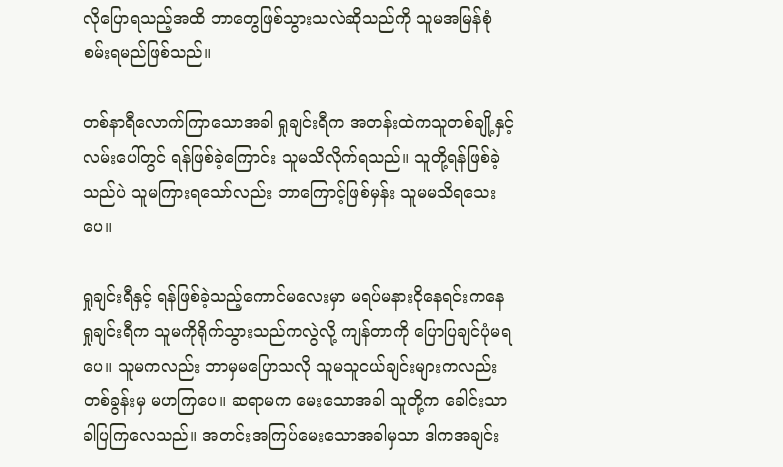လိုပြောရသည့်အထိ ဘာတွေဖြစ်သွားသလဲဆိုသည်ကို သူမအမြန်စုံစမ်းရမည်ဖြစ်သည်။

တစ်နာရီလောက်ကြာသောအခါ ရှုချင်းရီက အတန်းထဲကသူတစ်ချို့နှင့် လမ်းပေါ်တွင် ရန်ဖြစ်ခဲ့ကြောင်း သူမသိလိုက်ရသည်။ သူတို့ရန်ဖြစ်ခဲ့သည်ပဲ သူမကြားရသော်လည်း ဘာကြောင့်ဖြစ်မှန်း သူမမသိရသေးပေ။

ရှုချင်းရီနှင့် ရန်ဖြစ်ခဲ့သည့်ကောင်မလေးမှာ မရပ်မနားငိုနေရင်းကနေ ရှုချင်းရီက သူမကိုရိုက်သွားသည်ကလွဲလို့ ကျန်တာကို ပြောပြချင်ပုံမရပေ။ သူမကလည်း ဘာမှမပြောသလို သူမသူငယ်ချင်းများကလည်း တစ်ခွန်းမှ မဟကြပေ။ ဆရာမက မေးသောအခါ သူတို့က ခေါင်းသာခါပြကြလေသည်။ အတင်းအကြပ်မေးသောအခါမှသာ ဒါကအချင်း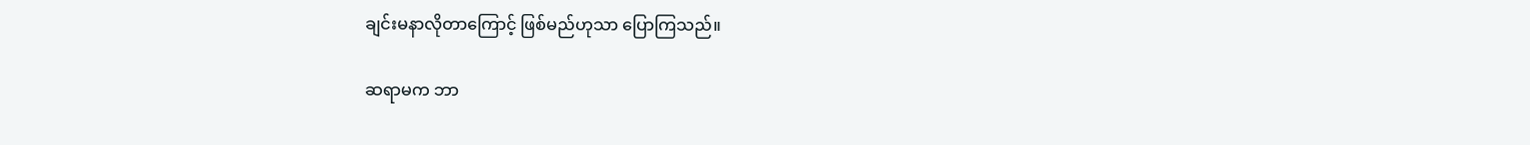ချင်းမနာလိုတာကြောင့် ဖြစ်မည်ဟုသာ ပြောကြသည်။

ဆရာမက ဘာ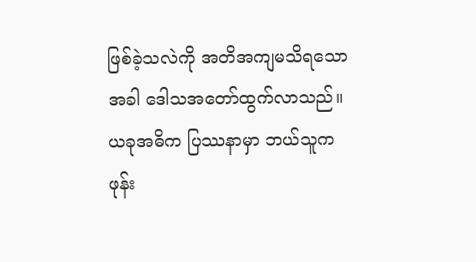ဖြစ်ခဲ့သလဲကို အတိအကျမသိရသောအခါ ဒေါသအတော်ထွက်လာသည်။ ယခုအဓိက ပြဿနာမှာ ဘယ်သူက ဖုန်း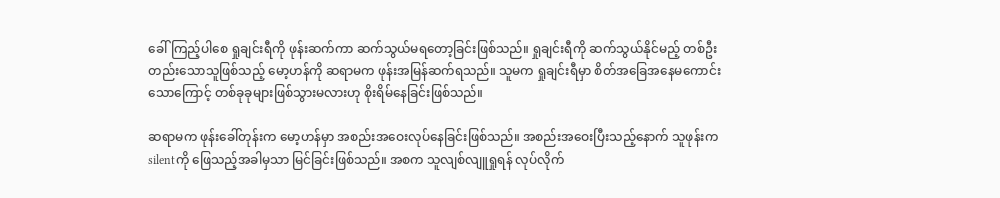ခေါ်ကြည့်ပါစေ ရှုချင်းရီကို ဖုန်းဆက်ကာ ဆက်သွယ်မရတော့ခြင်းဖြစ်သည်။ ရှုချင်းရီကို ဆက်သွယ်နိုင်မည့် တစ်ဦးတည်းသောသူဖြစ်သည့် မော့ဟန်ကို ဆရာမက ဖုန်းအမြန်ဆက်ရသည်။ သူမက ရှုချင်းရီမှာ စိတ်အခြေအနေမကောင်းသောကြောင့် တစ်ခုခုများဖြစ်သွားမလားဟု စိုးရိမ်နေခြင်းဖြစ်သည်။

ဆရာမက ဖုန်းခေါ်တုန်းက မော့ဟန်မှာ အစည်းအဝေးလုပ်နေခြင်းဖြစ်သည်။ အစည်းအဝေးပြီးသည့်နောက် သူဖုန်းကsilentကို ဖြေသည့်အခါမှသာ မြင်ခြင်းဖြစ်သည်။ အစက သူလျစ်လျူရှုရန် လုပ်လိုက်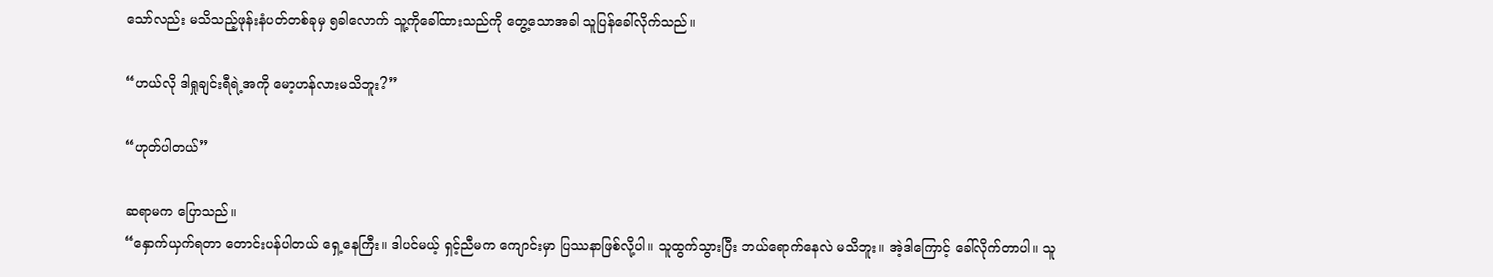သော်လည်း မသိသည့်ဖုန်းနံပတ်တစ်ခုမှ ၅ခါလောက် သူ့ကိုခေါ်ထားသည်ကို တွေ့သောအခါ သူပြန်ခေါ်လိုက်သည်။

“ဟယ်လို ဒါရှုချင်းရီရဲ့အကို မော့ဟန်လားမသိဘူး?”

“ဟုတ်ပါတယ်”

ဆရာမက ပြောသည်။
“နှောက်ယှက်ရတာ တောင်းပန်ပါတယ် ရှေ့နေကြီး။ ဒါပင်မယ့် ရှင့်ညီမက ကျောင်းမှာ ပြဿနာဖြစ်လို့ပါ။ သူထွက်သွားပြီး ဘယ်ရောက်နေလဲ မသိဘူး။ အဲ့ဒါကြောင့် ခေါ်လိုက်တာပါ။ သူ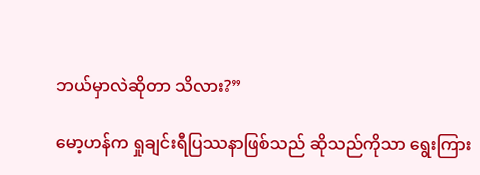ဘယ်မှာလဲဆိုတာ သိလား?”

မော့ဟန်က ရှုချင်းရီပြဿနာဖြစ်သည် ဆိုသည်ကိုသာ ရွေးကြား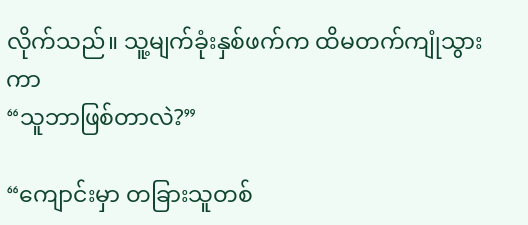လိုက်သည်။ သူ့မျက်ခုံးနှစ်ဖက်က ထိမတက်ကျုံသွားကာ
“သူဘာဖြစ်တာလဲ?”

“ကျောင်းမှာ တခြားသူတစ်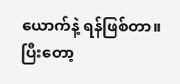ယောက်နဲ့ ရန်ဖြစ်တာ။ ပြီးတော့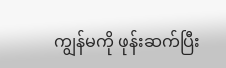ကျွန်မကို ဖုန်းဆက်ပြီး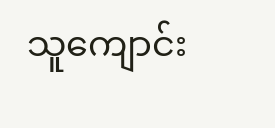သူကျောင်း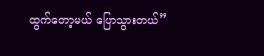ထွက်တော့မယ် ပြောသွားတယ်”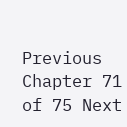Previous Chapter 71 of 75 Next